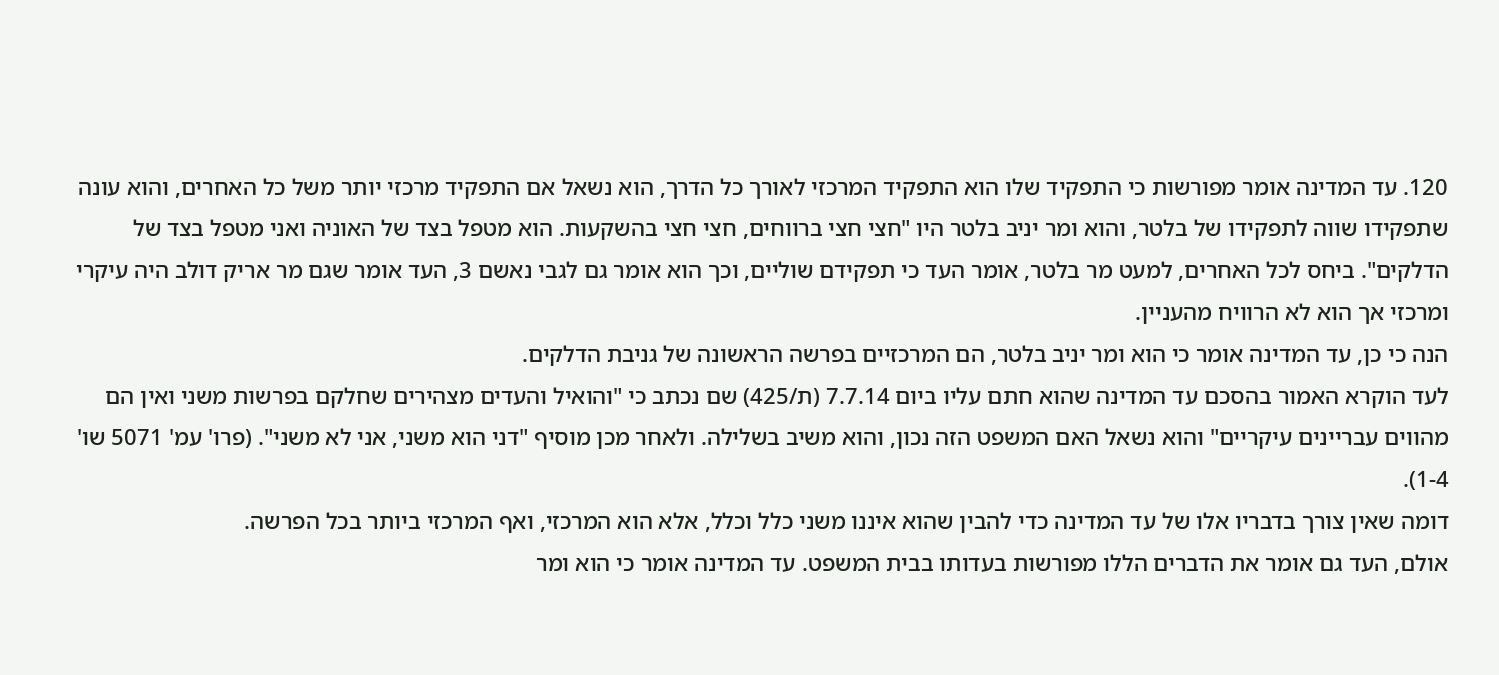120. עד המדינה אומר מפורשות כי התפקיד שלו הוא התפקיד המרכזי לאורך כל הדרך, הוא נשאל אם התפקיד מרכזי יותר משל כל האחרים, והוא עונה שתפקידו שווה לתפקידו של בלטר, והוא ומר יניב בלטר היו "חצי חצי ברווחים, חצי חצי בהשקעות. הוא מטפל בצד של האוניה ואני מטפל בצד של הדלקים". ביחס לכל האחרים, למעט מר בלטר, אומר העד כי תפקידם שוליים, וכך הוא אומר גם לגבי נאשם 3, העד אומר שגם מר אריק דולב היה עיקרי ומרכזי אך הוא לא הרוויח מהעניין.
הנה כי כן, עד המדינה אומר כי הוא ומר יניב בלטר, הם המרכזיים בפרשה הראשונה של גניבת הדלקים.
לעד הוקרא האמור בהסכם עד המדינה שהוא חתם עליו ביום 7.7.14 (ת/425) שם נכתב כי "והואיל והעדים מצהירים שחלקם בפרשות משני ואין הם מהווים עבריינים עיקריים" והוא נשאל האם המשפט הזה נכון, והוא משיב בשלילה. ולאחר מכן מוסיף "דני הוא משני, אני לא משני". (פרו' עמ' 5071 שו' 1-4).
דומה שאין צורך בדבריו אלו של עד המדינה כדי להבין שהוא איננו משני כלל וכלל, אלא הוא המרכזי, ואף המרכזי ביותר בכל הפרשה.
אולם, העד גם אומר את הדברים הללו מפורשות בעדותו בבית המשפט. עד המדינה אומר כי הוא ומר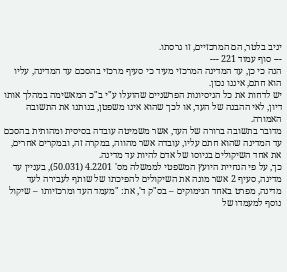יניב בלטר, הם המרכזיים, זו גרסתו.
--- סוף עמוד 221 ---
הנה כי כן, עד המדינה המרכזי מעיד כי סעיף מרכזי בהסכם עד המדינה, עליו הוא חתם, איננו נכון.
יש לדחות את כל הניסיונות הפרשניים שהועלו ע"י ב"כ המאשימה במהלך אותו דיון, לאי ההבנה של העד, או לכך שהוא אינו משפטן, בנותנו את התשובה האמורה.
מדובר בתשובה ברורה של העד, אשר משמיטה עובדה בסיסית ומהותית בהסכם עד המדינה שהוא חתם עליו, עובדה אשר מהווה, במקרה זה, ובמקרים אחרים, את אחד השיקולים בגיוסו של אדם להיות עד מדינה.
כך, על פי הנחיית היועץ המשפטי לממשלה מס' 4.2201 (50.031), בעניין עד מדינה, סעיף 2 אשר מונה את השיקולים להפיכתו של שותף לעבירה לעד מדינה, מפרט באחד הנימוקים – בס"ק ד', את: "מעמד העד ומרכזיותו – שיקול נוסף למעמדו של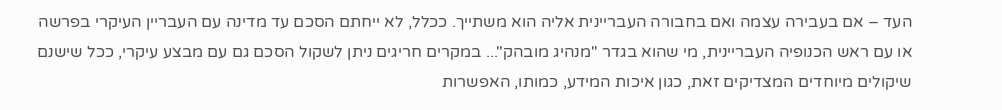העד – אם בעבירה עצמה ואם בחבורה העבריינית אליה הוא משתייך. ככלל, לא ייחתם הסכם עד מדינה עם העבריין העיקרי בפרשה או עם ראש הכנופיה העבריינית, מי שהוא בגדר "מנהיג מובהק"... במקרים חריגים ניתן לשקול הסכם גם עם מבצע עיקרי, ככל שישנם שיקולים מיוחדים המצדיקים זאת, כגון איכות המידע, כמותו, האפשרות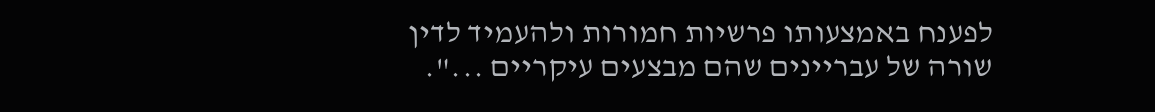לפענח באמצעותו פרשיות חמורות ולהעמיד לדין שורה של עבריינים שהם מבצעים עיקריים ...".